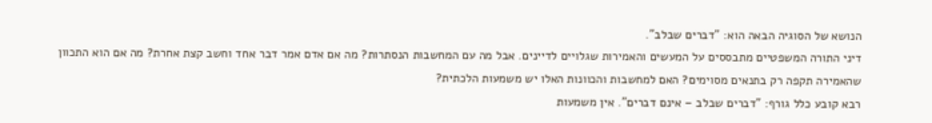הנושא של הסוגיה הבאה הוא: "דברים שבלב".
דיני התורה המשפטיים מתבססים על המעשים והאמירות שגלויים לדיינים. אבל מה עם המחשבות הנסתרות? מה אם אדם אמר דבר אחד וחשב קצת אחרת? מה אם הוא התכוון שהאמירה תקפה רק בתנאים מסוימים? האם למחשבות והכוונות האלו יש משמעות הלכתית?
רבא קובע כלל גורף: "דברים שבלב – אינם דברים". אין משמעות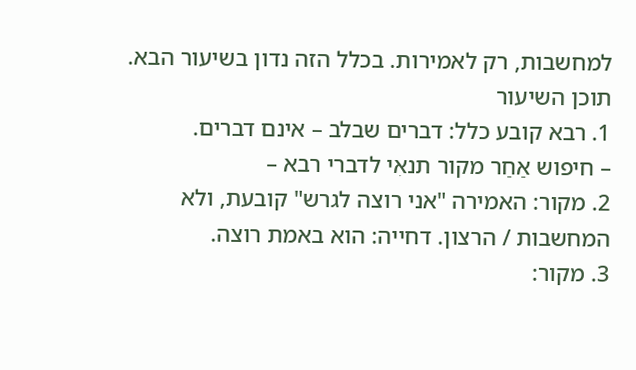למחשבות, רק לאמירות. בכלל הזה נדון בשיעור הבא.
תוכן השיעור
1. רבא קובע כלל: דברים שבלב – אינם דברים.
– חיפוש אַחַר מקור תנאִי לדברי רבא –
2. מקור: האמירה "אני רוצה לגרש" קובעת, ולא המחשבות / הרצון. דחייה: הוא באמת רוצה.
3. מקור: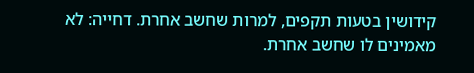קידושין בטעות תקפים, למרות שחשב אחרת. דחייה: לא מאמינים לו שחשב אחרת.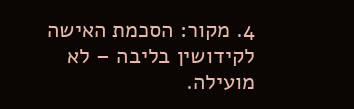4. מקור: הסכמת האישה לקידושין בליבה – לא מועילה.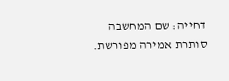דחייה: שם המחשבה סותרת אמירה מפורשת.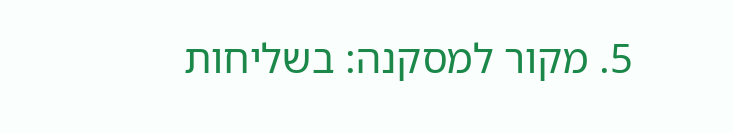5. מקור למסקנה: בשליחות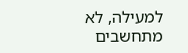למעילה, לא מתחשבים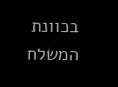בכוונת המשלח